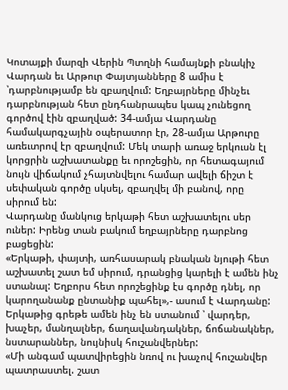Կոտայքի մարզի Վերին Պտղնի համայնքի բնակիչ Վարդան եւ Արթուր Փայտյանները 8 ամիս է ՝դարբնությամբ են զբաղվում: Եղբայրները մինչեւ դարբնության հետ ընդհանրապես կապ չունեցող գործով էին զբաղված: 34-ամյա Վարդանը համակարգչային օպերատոր էր, 28-ամյա Արթուրը առեւտրով էր զբաղվում: Մեկ տարի առաջ երկուսն էլ կորցրին աշխատանքը եւ որոշեցին, որ հետագայում նույն վիճակում չհայտնվելու համար ավելի ճիշտ է սեփական գործը սկսել, զբաղվել մի բանով, որը սիրում են:
Վարդանը մանկուց երկաթի հետ աշխատելու սեր ուներ: Իրենց տան բակում եղբայրները դարբնոց բացեցին:
«Երկաթի, փայտի, առհասարակ բնական նյութի հետ աշխատել շատ եմ սիրում, դրանցից կարելի է ամեն ինչ ստանալ: Եղբորս հետ որոշեցինք էս գործը դնել, որ կարողանանք ընտանիք պահել»,- ասում է Վարդանը:
Երկաթից գրեթե ամեն ինչ են ստանում ՝ վարդեր, խաչեր, մանղալներ, ճաղավանդակներ, ճոճանակներ, նստարաններ, նույնիսկ հուշանվերներ:
«Մի անգամ պատվիրեցին նռով ու խաչով հուշանվեր պատրաստել. շատ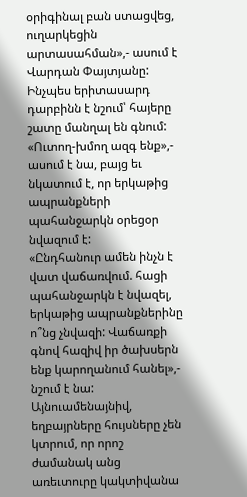օրիգինալ բան ստացվեց, ուղարկեցին արտասահման»,- ասում է Վարդան Փայտյանը:
Ինչպես երիտասարդ դարբինն է նշում՝ հայերը շատը մանղալ են գնում: «Ուտող-խմող ազգ ենք»,- ասում է նա, բայց եւ նկատում է, որ երկաթից ապրանքների պահանջարկն օրեցօր նվազում է:
«Ընդհանուր ամեն ինչն է վատ վաճառվում. հացի պահանջարկն է նվազել, երկաթից ապրանքներինը ո՞նց չնվազի: Վաճառքի գնով հազիվ իր ծախսերն ենք կարողանում հանել»,- նշում է նա:
Այնուամենայնիվ, եղբայրները հույսները չեն կտրում, որ որոշ ժամանակ անց առեւտուրը կակտիվանա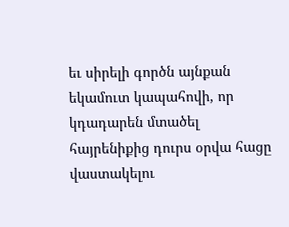եւ սիրելի գործն այնքան եկամուտ կապահովի, որ կդադարեն մտածել հայրենիքից դուրս օրվա հացը վաստակելու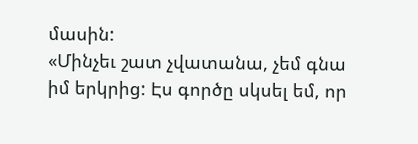մասին:
«Մինչեւ շատ չվատանա, չեմ գնա իմ երկրից: Էս գործը սկսել եմ, որ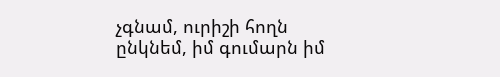չգնամ, ուրիշի հողն ընկնեմ, իմ գումարն իմ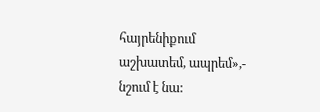հայրենիքում աշխատեմ, ապրեմ»,- նշում է նա: